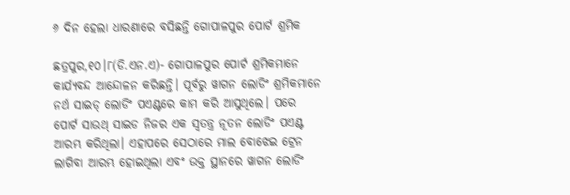୬ ଦିନ ହେଲା ଧାରଣାରେ ବସିଛନ୍ତି ଗୋପାଳପୁର ପୋର୍ଟ ଶ୍ରମିକ

ଛତ୍ରପୁର,୧୦।୮(ଡି.ଏନ.ଏ)- ଗୋପାଳପୁର ପୋର୍ଟ ଶ୍ରମିକମାନେ କାର୍ଯ୍ୟବନ୍ଦ ଆନ୍ଦୋଳନ କରିଛନ୍ତି। ପୂର୍ବରୁ ୱାଗନ ଲୋଡିଂ ଶ୍ରମିକମାନେ ନର୍ଥ ସାଇଡ୍‌ ଲୋଡିଂ ପଏଣ୍ଟରେ କାମ କରି ଆସୁଥିଲେ। ପରେ ପୋର୍ଟ ସାଉଥ୍‌ ସାଇଡ ନିଜର ଏକ ସ୍ବତନ୍ତ୍ର ନୂତନ ଲୋଡିଂ ପଏଣ୍ଟ ଆରମ୍ଭ କରିଥିଲା। ଏହାପରେ ସେଠାରେ ମାଲ ବୋଝେଇ ଟ୍ରେନ ଲାଗିବା ଆରମ୍ଭ ହୋଇଥିଲା ଏବଂ ଉକ୍ତ ସ୍ଥାନରେ ୱାଗନ ଲୋଡିଂ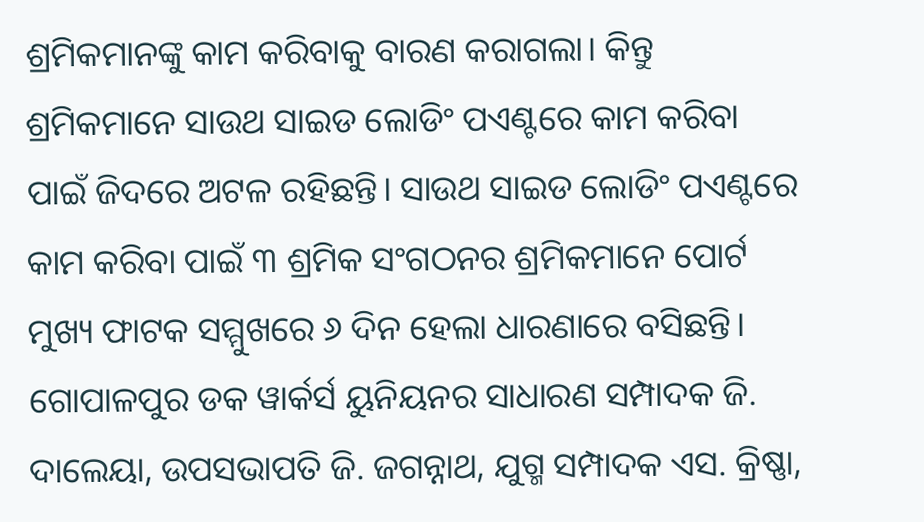ଶ୍ରମିକମାନଙ୍କୁ କାମ କରିବାକୁ ବାରଣ କରାଗଲା। କିନ୍ତୁ ଶ୍ରମିକମାନେ ସାଉଥ ସାଇଡ ଲୋଡିଂ ପଏଣ୍ଟରେ କାମ କରିବା ପାଇଁ ଜିଦରେ ଅଟଳ ରହିଛନ୍ତି। ସାଉଥ ସାଇଡ ଲୋଡିଂ ପଏଣ୍ଟରେ କାମ କରିବା ପାଇଁ ୩ ଶ୍ରମିକ ସଂଗଠନର ଶ୍ରମିକମାନେ ପୋର୍ଟ ମୁଖ୍ୟ ଫାଟକ ସମ୍ମୁଖରେ ୬ ଦିନ ହେଲା ଧାରଣାରେ ବସିଛନ୍ତି। ଗୋପାଳପୁର ଡକ ୱାର୍କର୍ସ ୟୁନିୟନର ସାଧାରଣ ସମ୍ପାଦକ ଜି. ଦାଲେୟା, ଉପସଭାପତି ଜି. ଜଗନ୍ନାଥ, ଯୁଗ୍ମ ସମ୍ପାଦକ ଏସ. କ୍ରିଷ୍ଣା,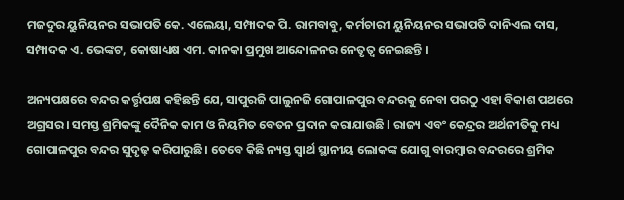ମଜଦୁର ୟୁନିୟନର ସଭାପତି କେ. ଏଲେୟା, ସମ୍ପାଦକ ପି. ରାମବାବୁ, କର୍ମଚାରୀ ୟୁନିୟନର ସଭାପତି ଦାନିଏଲ ଦାସ, ସମ୍ପାଦକ ଏ. ଭେଙ୍କଟ, କୋଷାଧ୍ୟକ୍ଷ ଏମ. କାନକା ପ୍ରମୁଖ ଆନ୍ଦୋଳନର ନେତୃତ୍ୱ ନେଇଛନ୍ତି ।

ଅନ୍ୟପକ୍ଷରେ ବନ୍ଦର କର୍ତ୍ତୃପକ୍ଷ କହିଛନ୍ତି ଯେ, ସାପୁରଜି ପାଲୁନଜି ଗୋପାଳପୁର ବନ୍ଦରକୁ ନେବା ପରଠୁ ଏହା ବିକାଶ ପଥରେ ଅଗ୍ରସର। ସମସ୍ତ ଶ୍ରମିକଙ୍କୁ ଦୈନିକ କାମ ଓ ନିୟମିତ ବେତନ ପ୍ରଦାନ କରାଯାଉଛି l ରାଜ୍ୟ ଏବଂ କେନ୍ଦ୍ରର ଅର୍ଥନୀତିକୁ ମଧ୍ୟ ଗୋପାଳପୁର ବନ୍ଦର ସୁଦୃଢ଼ କରିପାରୁଛି। ତେବେ କିଛି ନ୍ୟସ୍ତ ସ୍ବାର୍ଥ ସ୍ଥାନୀୟ ଲୋକଙ୍କ ଯୋଗୁ ବାରମ୍ବାର ବନ୍ଦରରେ ଶ୍ରମିକ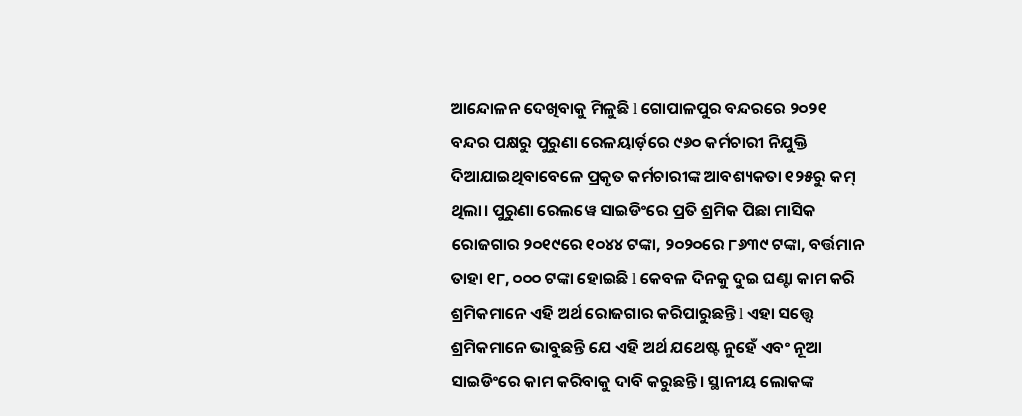ଆନ୍ଦୋଳନ ଦେଖିବାକୁ ମିଳୁଛି l ଗୋପାଳପୁର ବନ୍ଦରରେ ୨୦୨୧ ବନ୍ଦର ପକ୍ଷରୁ ପୁରୁଣା ରେଳୟାର୍ଡ଼ରେ ୯୬୦ କର୍ମଚାରୀ ନିଯୁକ୍ତି ଦିଆଯାଇଥିବାବେଳେ ପ୍ରକୃତ କର୍ମଚାରୀଙ୍କ ଆବଶ୍ୟକତା ୧୨୫ରୁ କମ୍‌ ଥିଲା। ପୁରୁଣା ରେଲୱେ ସାଇଡିଂରେ ପ୍ରତି ଶ୍ରମିକ ପିଛା ମାସିକ ରୋଜଗାର ୨୦୧୯ରେ ୧୦୪୪ ଟଙ୍କା, ୨୦୨୦ରେ ୮୬୩୯ ଟଙ୍କା, ବର୍ତ୍ତମାନ ତାହା ୧୮, ୦୦୦ ଟଙ୍କା ହୋଇଛି l କେବଳ ଦିନକୁ ଦୁଇ ଘଣ୍ଟା କାମ କରି ଶ୍ରମିକମାନେ ଏହି ଅର୍ଥ ରୋଜଗାର କରିପାରୁଛନ୍ତି l ଏହା ସତ୍ତ୍ୱେ ଶ୍ରମିକମାନେ ଭାବୁଛନ୍ତି ଯେ ଏହି ଅର୍ଥ ଯଥେଷ୍ଟ ନୁହେଁ ଏବଂ ନୂଆ ସାଇଡିଂରେ କାମ କରିବାକୁ ଦାବି କରୁଛନ୍ତି। ସ୍ଥାନୀୟ ଲୋକଙ୍କ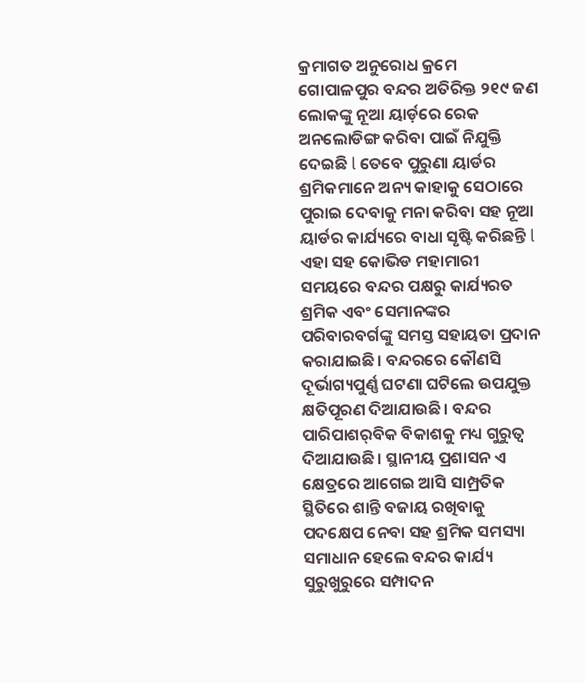କ୍ରମାଗତ ଅନୁରୋଧ କ୍ରମେ ଗୋପାଳପୁର ବନ୍ଦର ଅତିରିକ୍ତ ୨୧୯ ଜଣ ଲୋକଙ୍କୁ ନୂଆ ୟାର୍ଡ଼ରେ ରେକ ଅନଲୋଡିଙ୍ଗ କରିବା ପାଇଁ ନିଯୁକ୍ତି ଦେଇଛି l ତେବେ ପୁରୁଣା ୟାର୍ଡର ଶ୍ରମିକମାନେ ଅନ୍ୟ କାହାକୁ ସେଠାରେ ପୁରାଇ ଦେବାକୁ ମନା କରିବା ସହ ନୂଆ ୟାର୍ଡର କାର୍ଯ୍ୟରେ ବାଧା ସୃଷ୍ଟି କରିଛନ୍ତି l ଏହା ସହ କୋଭିଡ ମହାମାରୀ ସମୟରେ ବନ୍ଦର ପକ୍ଷରୁ କାର୍ଯ୍ୟରତ ଶ୍ରମିକ ଏବଂ ସେମାନଙ୍କର ପରିବାରବର୍ଗଙ୍କୁ ସମସ୍ତ ସହାୟତା ପ୍ରଦାନ କରାଯାଇଛି। ବନ୍ଦରରେ କୌଣସି ଦୂର୍ଭାଗ୍ୟପୁର୍ଣ୍ଣ ଘଟଣା ଘଟିଲେ ଉପଯୁକ୍ତ କ୍ଷତିପୂରଣ ଦିଆଯାଉଛି। ବନ୍ଦର ପାରିପାଶର୍‌ବିକ ବିକାଶକୁ ମଧ୍ୟ ଗୁରୁତ୍ୱ ଦିଆଯାଉଛି। ସ୍ଥାନୀୟ ପ୍ରଶାସନ ଏ କ୍ଷେତ୍ରରେ ଆଗେଇ ଆସି ସାମ୍ପ୍ରତିକ ସ୍ଥିତିରେ ଶାନ୍ତି ବଜାୟ ରଖିବାକୁ ପଦକ୍ଷେପ ନେବା ସହ ଶ୍ରମିକ ସମସ୍ୟା ସମାଧାନ ହେଲେ ବନ୍ଦର କାର୍ଯ୍ୟ ସୁରୁଖୁରୁରେ ସମ୍ପାଦନ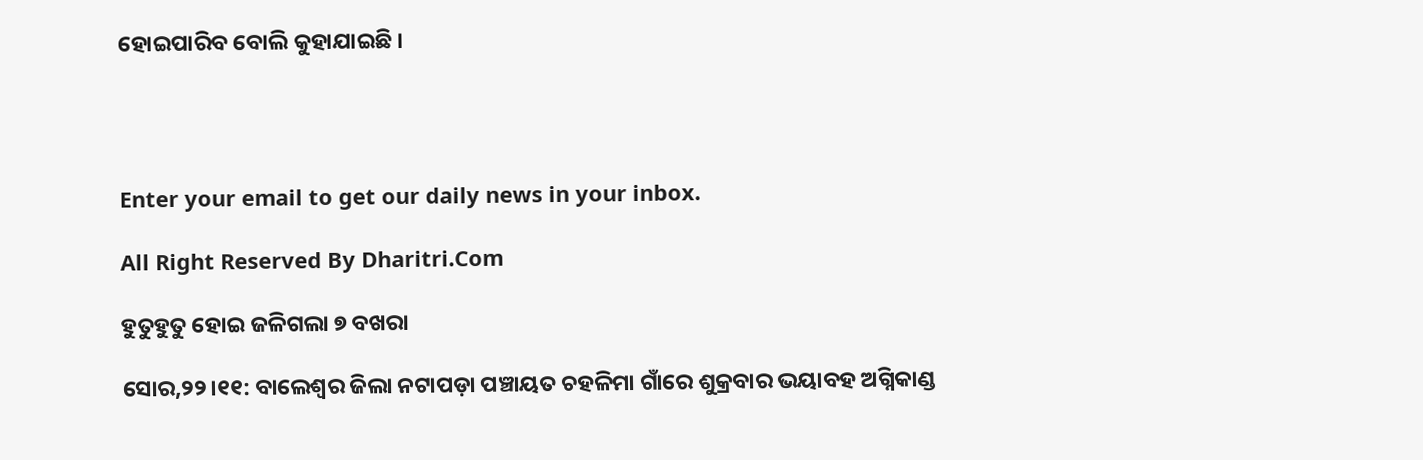ହୋଇପାରିବ ବୋଲି କୁହାଯାଇଛି ।




Enter your email to get our daily news in your inbox.

All Right Reserved By Dharitri.Com

ହୁତୁହୁତୁ ହୋଇ ଜଳିଗଲା ୭ ବଖରା

ସୋର,୨୨।୧୧: ବାଲେଶ୍ୱର ଜିଲା ନଟାପଡ଼ା ପଞ୍ଚାୟତ ଚହଳିମା ଗାଁରେ ଶୁକ୍ରବାର ଭୟାବହ ଅଗ୍ନିକାଣ୍ଡ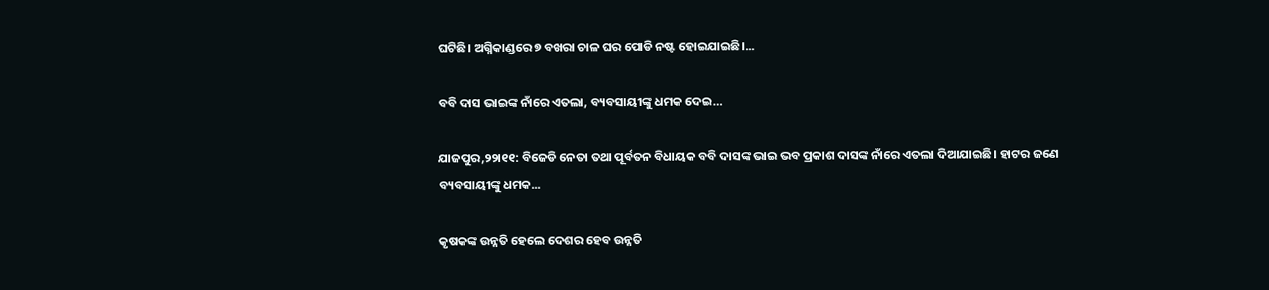ଘଟିଛି। ଅଗ୍ନିକାଣ୍ଡରେ ୭ ବଖରା ଚାଳ ଘର ପୋଡି ନଷ୍ଟ ହୋଇଯାଇଛି।...

ବବି ଦାସ ଭାଇଙ୍କ ନାଁରେ ଏତଲା, ବ୍ୟବସାୟୀଙ୍କୁ ଧମକ ଦେଇ…

ଯାଜପୁର,୨୨ା୧୧: ବିଜେଡି ନେତା ତଥା ପୂର୍ବତନ ବିଧାୟକ ବବି ଦାସଙ୍କ ଭାଇ ଭବ ପ୍ରକାଶ ଦାସଙ୍କ ନାଁରେ ଏତଲା ଦିଆଯାଇଛି। ହାଟର ଜଣେ ବ୍ୟବସାୟୀଙ୍କୁ ଧମକ...

କୃଷକଙ୍କ ଉନ୍ନତି ହେଲେ ଦେଶର ହେବ ଉନ୍ନତି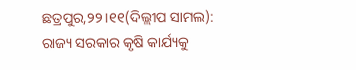ଛତ୍ରପୁର,୨୨।୧୧(ଦିଲ୍ଲୀପ ସାମଲ): ରାଜ୍ୟ ସରକାର କୃଷି କାର୍ଯ୍ୟକୁ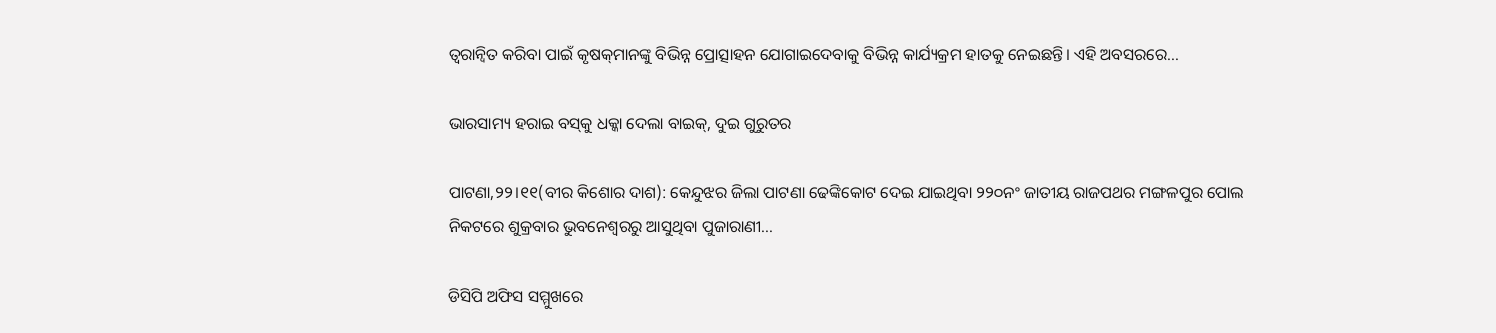ତ୍ୱରାନ୍ବିତ କରିବା ପାଇଁ କୃଷକ୍‌ମାନଙ୍କୁ ବିଭିନ୍ନ ପ୍ରୋତ୍ସାହନ ଯୋଗାଇଦେବାକୁ ବିଭିନ୍ନ କାର୍ଯ୍ୟକ୍ରମ ହାତକୁ ନେଇଛନ୍ତି। ଏହି ଅବସରରେ...

ଭାରସାମ୍ୟ ହରାଇ ବସ୍‌କୁ ଧକ୍କା ଦେଲା ବାଇକ୍‌, ଦୁଇ ଗୁରୁତର

ପାଟଣା,୨୨।୧୧(ବୀର କିଶୋର ଦାଶ): କେନ୍ଦୁଝର ଜିଲା ପାଟଣା ଢେଙ୍କିକୋଟ ଦେଇ ଯାଇଥିବା ୨୨୦ନଂ ଜାତୀୟ ରାଜପଥର ମଙ୍ଗଳପୁର ପୋଲ ନିକଟରେ ଶୁକ୍ରବାର ଭୁବନେଶ୍ୱରରୁ ଆସୁଥିବା ପୁଜାରାଣୀ...

ଡିସିପି ଅଫିସ ସମ୍ମୁଖରେ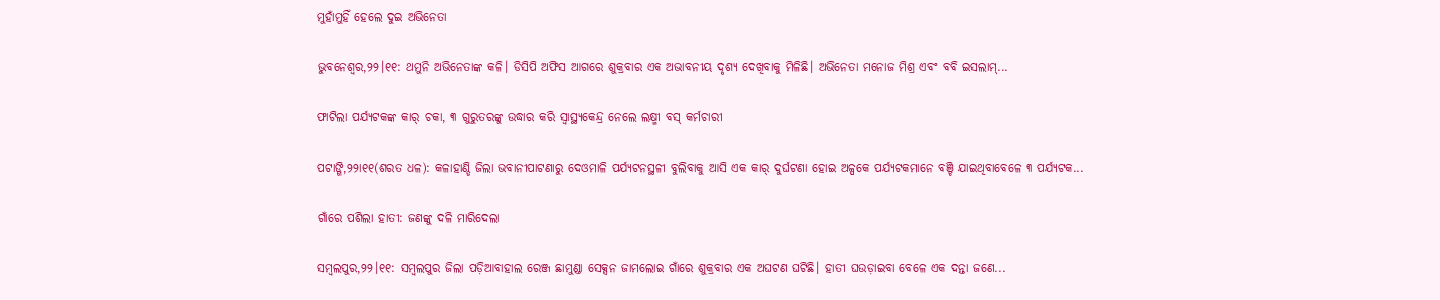ମୁହାଁମୁହିଁ ହେଲେ ଦୁଇ ଅଭିନେତା

ଭୁବନେଶ୍ୱର,୨୨।୧୧: ଥମୁନି ଅଭିନେତାଙ୍କ କଳି। ଡିସିପି ଅଫିସ ଆଗରେ ଶୁକ୍ରବାର ଏକ ଅଭାବନୀୟ ଦୃଶ୍ୟ ଦେଖିବାକୁ ମିଳିଛି। ଅଭିନେତା ମନୋଜ ମିଶ୍ର ଏବଂ ବବି ଇସଲାମ୍‌...

ଫାଟିଲା ପର୍ଯ୍ୟଟକଙ୍କ କାର୍‌ ଚକା, ୩ ଗୁରୁତରଙ୍କୁ ଉଦ୍ଧାର କରି ସ୍ବାସ୍ଥ୍ୟକେନ୍ଦ୍ର ନେଲେ ଲକ୍ଷ୍ମୀ ବସ୍‌ କର୍ମଚାରୀ

ପଟାଙ୍ଗି,୨୨ା୧୧(ଶରତ ଧଳ): କଳାହାଣ୍ଡି ଜିଲା ଭବାନୀପାଟଣାରୁ ଦେଓମାଳି ପର୍ଯ୍ୟଟନସ୍ଥଳୀ ବୁଲିବାକୁ ଆସି ଏକ କାର୍‌ ଦୁର୍ଘଟଣା ହୋଇ ଅଳ୍ପକେ ପର୍ଯ୍ୟଟକମାନେ ବଞ୍ଚି ଯାଇଥିବାବେଳେ ୩ ପର୍ଯ୍ୟଟକ...

ଗାଁରେ ପଶିଲା ହାତୀ: ଜଣଙ୍କୁ ଦଳି ମାରିଦେଲା

ସମ୍ବଲପୁର,୨୨।୧୧: ସମ୍ବଲପୁର ଜିଲା ପଡ଼ିଆବାହାଲ ରେଞ୍ଜ ଛାମୁଣ୍ଡା ସେକ୍ସନ ଜାମଲୋଇ ଗାଁରେ ଶୁକ୍ରବାର ଏକ ଅଘଟଣ ଘଟିଛି। ହାତୀ ଘଉଡ଼ାଇବା ବେଳେ ଏକ ଦନ୍ତା ଜଣେ...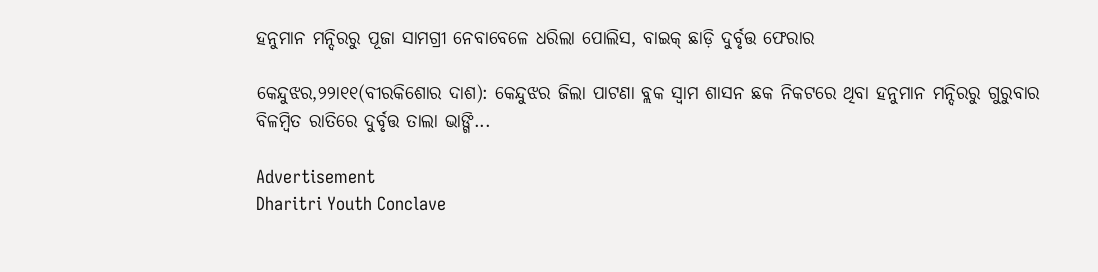ହନୁମାନ ମନ୍ଦିରରୁ ପୂଜା ସାମଗ୍ରୀ ନେବାବେଳେ ଧରିଲା ପୋଲିସ, ବାଇକ୍‌ ଛାଡ଼ି ଦୁର୍ବୃତ୍ତ ଫେରାର

କେନ୍ଦୁଝର,୨୨ା୧୧(ବୀରକିଶୋର ଦାଶ): କେନ୍ଦୁଝର ଜିଲା ପାଟଣା ବ୍ଲକ ସ୍ବାମ ଶାସନ ଛକ ନିକଟରେ ଥିବା ହନୁମାନ ମନ୍ଦିରରୁ ଗୁରୁବାର ବିଳମ୍ବିତ ରାତିରେ ଦୁର୍ବୃତ୍ତ ତାଲା ଭାଙ୍ଗି...

Advertisement
Dharitri Youth Conclave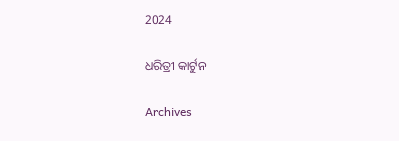2024

ଧରିତ୍ରୀ କାର୍ଟୁନ

Archives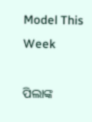Model This Week

ପିଲାଙ୍କ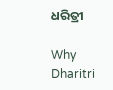ଧରିତ୍ରୀ

Why Dharitri